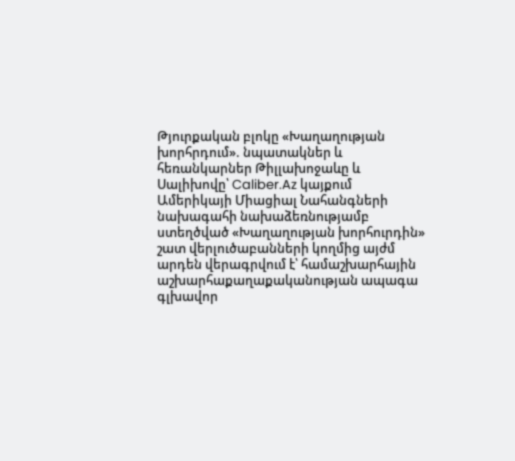Թյուրքական բլոկը «Խաղաղության խորհրդում». նպատակներ և հեռանկարներ Թիլլախոջաևը և Սալիխովը՝ Caliber.Az կայքում
Ամերիկայի Միացիալ Նահանգների նախագահի նախաձեռնությամբ ստեղծված «Խաղաղության խորհուրդին» շատ վերլուծաբանների կողմից այժմ արդեն վերագրվում է՝ համաշխարհային աշխարհաքաղաքականության ապագա գլխավոր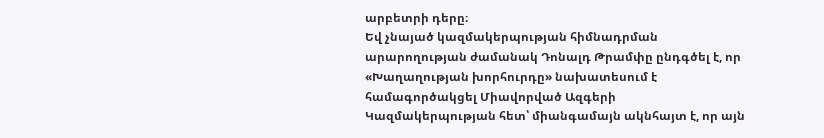արբետրի դերը։
Եվ չնայած կազմակերպության հիմնադրման արարողության ժամանակ Դոնալդ Թրամփը ընդգծել է, որ «Խաղաղության խորհուրդը» նախատեսում է համագործակցել Միավորված Ազգերի Կազմակերպության հետ՝ միանգամայն ակնհայտ է, որ այն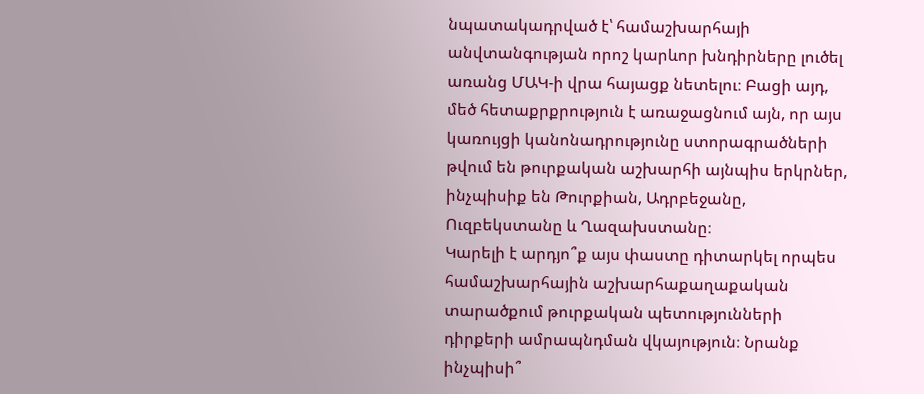նպատակադրված է՝ համաշխարհայի անվտանգության որոշ կարևոր խնդիրները լուծել առանց ՄԱԿ-ի վրա հայացք նետելու։ Բացի այդ, մեծ հետաքրքրություն է առաջացնում այն, որ այս կառույցի կանոնադրությունը ստորագրածների թվում են թուրքական աշխարհի այնպիս երկրներ, ինչպիսիք են Թուրքիան, Ադրբեջանը, Ուզբեկստանը և Ղազախստանը։
Կարելի է արդյո՞ք այս փաստը դիտարկել որպես համաշխարհային աշխարհաքաղաքական տարածքում թուրքական պետությունների դիրքերի ամրապնդման վկայություն։ Նրանք ինչպիսի՞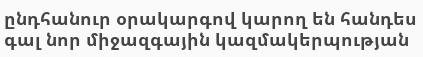ընդհանուր օրակարգով կարող են հանդես գալ նոր միջազգային կազմակերպության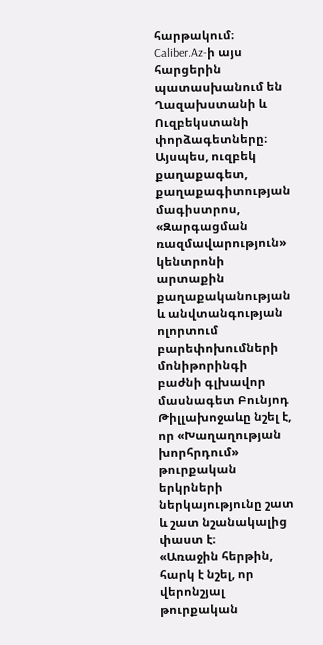հարթակում։ Caliber.Az-ի այս հարցերին պատասխանում են Ղազախստանի և Ուզբեկստանի փորձագետները։
Այսպես, ուզբեկ քաղաքագետ, քաղաքագիտության մագիստրոս, «Զարգացման ռազմավարություն» կենտրոնի արտաքին քաղաքականության և անվտանգության ոլորտում բարեփոխումների մոնիթորինգի բաժնի գլխավոր մասնագետ Բունյոդ Թիլլախոջաևը նշել է, որ «Խաղաղության խորհրդում» թուրքական երկրների ներկայությունը շատ և շատ նշանակալից փաստ է։
«Առաջին հերթին, հարկ է նշել, որ վերոնշյալ թուրքական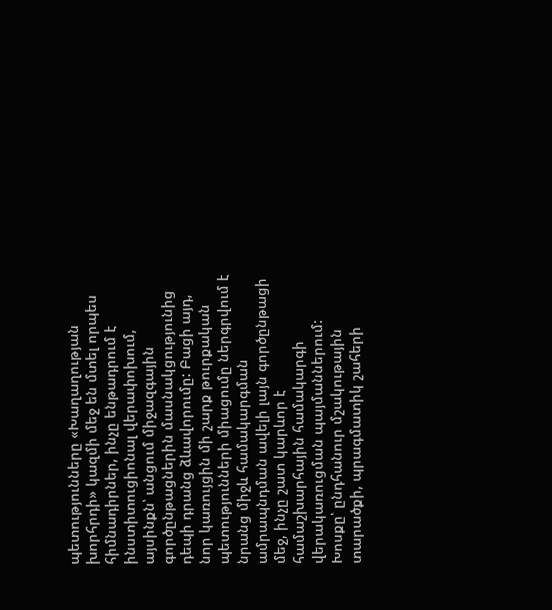պետությունները «Խաղաղության խորհրդի» կազմի մեջ են մտել որպես հիմնադիրներ, ինչը ենթադրում է ինստիտուցիոնալ վերափոխում, այսինքն՝ անցում միջազգային գործընթացներին մասնակցությունից դեպի դրանց ձևավորումը: Բացի այդ, նոր կառույցին մի շարք թուրքական պետությունների միացումը ներգրվում է նրանց միջև համակարգման ամրապնդման ավելի լայն գործընթացի մեջ, ինչը շատ կարևոր է համաշխարհային համակարգի վերակառուցման պայմաններում: Խոսքը՝ ընդհանուր մշակութային տարածքի, պրագմատիկ շահերի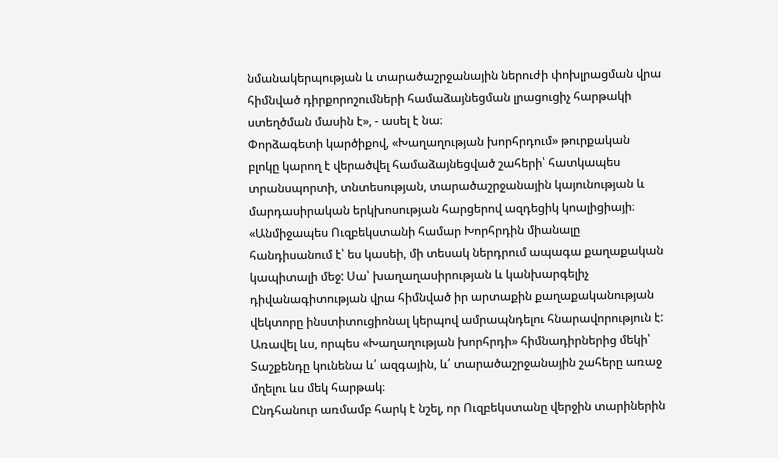նմանակերպության և տարածաշրջանային ներուժի փոխլրացման վրա հիմնված դիրքորոշումների համաձայնեցման լրացուցիչ հարթակի ստեղծման մասին է», - ասել է նա։
Փորձագետի կարծիքով, «Խաղաղության խորհրդում» թուրքական բլոկը կարող է վերածվել համաձայնեցված շահերի՝ հատկապես տրանսպորտի, տնտեսության, տարածաշրջանային կայունության և մարդասիրական երկխոսության հարցերով ազդեցիկ կոալիցիայի։
«Անմիջապես Ուզբեկստանի համար Խորհրդին միանալը հանդիսանում է՝ ես կասեի, մի տեսակ ներդրում ապագա քաղաքական կապիտալի մեջ: Սա՝ խաղաղասիրության և կանխարգելիչ դիվանագիտության վրա հիմնված իր արտաքին քաղաքականության վեկտորը ինստիտուցիոնալ կերպով ամրապնդելու հնարավորություն է: Առավել ևս, որպես «Խաղաղության խորհրդի» հիմնադիրներից մեկի՝ Տաշքենդը կունենա և՛ ազգային, և՛ տարածաշրջանային շահերը առաջ մղելու ևս մեկ հարթակ։
Ընդհանուր առմամբ հարկ է նշել, որ Ուզբեկստանը վերջին տարիներին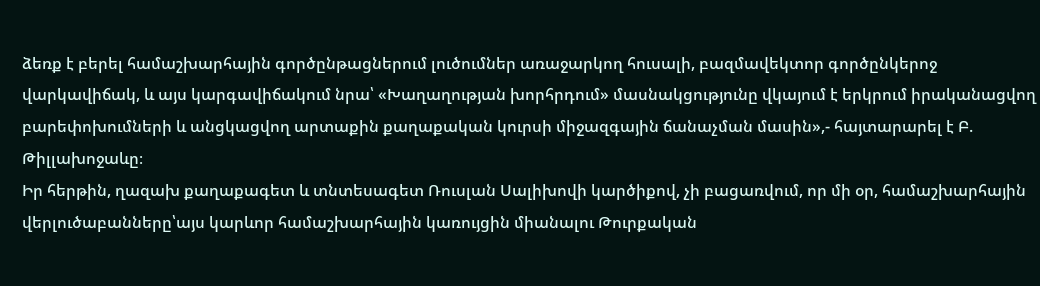ձեռք է բերել համաշխարհային գործընթացներում լուծումներ առաջարկող հուսալի, բազմավեկտոր գործընկերոջ վարկավիճակ, և այս կարգավիճակում նրա՝ «Խաղաղության խորհրդում» մասնակցությունը վկայում է երկրում իրականացվող բարեփոխումների և անցկացվող արտաքին քաղաքական կուրսի միջազգային ճանաչման մասին»,- հայտարարել է Բ. Թիլլախոջաևը։
Իր հերթին, ղազախ քաղաքագետ և տնտեսագետ Ռուսլան Սալիխովի կարծիքով, չի բացառվում, որ մի օր, համաշխարհային վերլուծաբանները՝այս կարևոր համաշխարհային կառույցին միանալու Թուրքական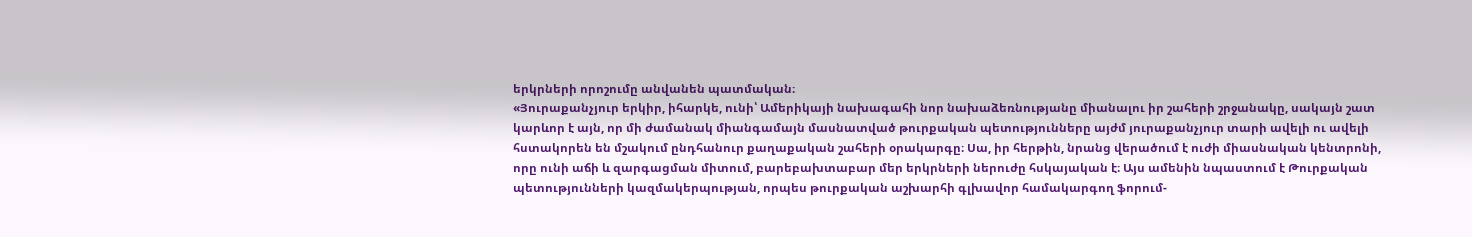երկրների որոշումը անվանեն պատմական։
«Յուրաքանչյուր երկիր, իհարկե, ունի՝ Ամերիկայի նախագահի նոր նախաձեռնությանը միանալու իր շահերի շրջանակը, սակայն շատ կարևոր է այն, որ մի ժամանակ միանգամայն մասնատված թուրքական պետությունները այժմ յուրաքանչյուր տարի ավելի ու ավելի հստակորեն են մշակում ընդհանուր քաղաքական շահերի օրակարգը։ Սա, իր հերթին, նրանց վերածում է ուժի միասնական կենտրոնի, որը ունի աճի և զարգացման միտում, բարեբախտաբար մեր երկրների ներուժը հսկայական է։ Այս ամենին նպաստում է Թուրքական պետությունների կազմակերպության, որպես թուրքական աշխարհի գլխավոր համակարգող ֆորում-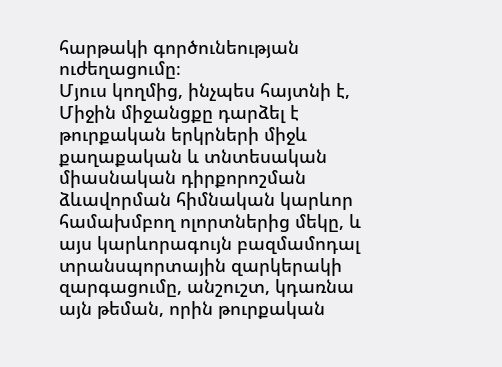հարթակի գործունեության ուժեղացումը։
Մյուս կողմից, ինչպես հայտնի է, Միջին միջանցքը դարձել է թուրքական երկրների միջև քաղաքական և տնտեսական միասնական դիրքորոշման ձևավորման հիմնական կարևոր համախմբող ոլորտներից մեկը, և այս կարևորագույն բազմամոդալ տրանսպորտային զարկերակի զարգացումը, անշուշտ, կդառնա այն թեման, որին թուրքական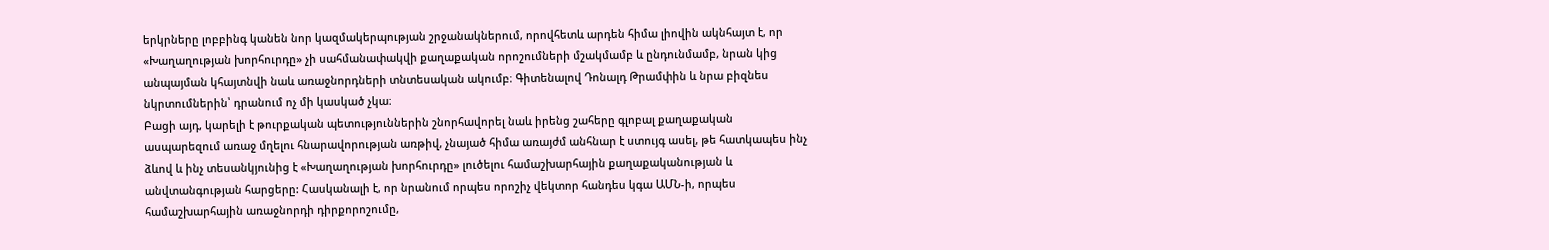երկրները լոբբինգ կանեն նոր կազմակերպության շրջանակներում, որովհետև արդեն հիմա լիովին ակնհայտ է, որ «Խաղաղության խորհուրդը» չի սահմանափակվի քաղաքական որոշումների մշակմամբ և ընդունմամբ, նրան կից անպայման կհայտնվի նաև առաջնորդների տնտեսական ակումբ։ Գիտենալով Դոնալդ Թրամփին և նրա բիզնես նկրտումներին՝ դրանում ոչ մի կասկած չկա։
Բացի այդ, կարելի է թուրքական պետություններին շնորհավորել նաև իրենց շահերը գլոբալ քաղաքական ասպարեզում առաջ մղելու հնարավորության առթիվ, չնայած հիմա առայժմ անհնար է ստույգ ասել, թե հատկապես ինչ ձևով և ինչ տեսանկյունից է «Խաղաղության խորհուրդը» լուծելու համաշխարհային քաղաքականության և անվտանգության հարցերը: Հասկանալի է, որ նրանում որպես որոշիչ վեկտոր հանդես կգա ԱՄՆ-ի, որպես համաշխարհային առաջնորդի դիրքորոշումը,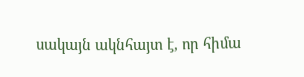սակայն ակնհայտ է, որ հիմա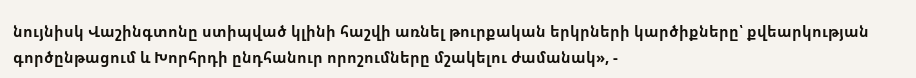նույնիսկ Վաշինգտոնը ստիպված կլինի հաշվի առնել թուրքական երկրների կարծիքները՝ քվեարկության գործընթացում և Խորհրդի ընդհանուր որոշումները մշակելու ժամանակ», -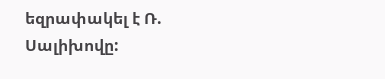եզրափակել է Ռ. Սալիխովը: